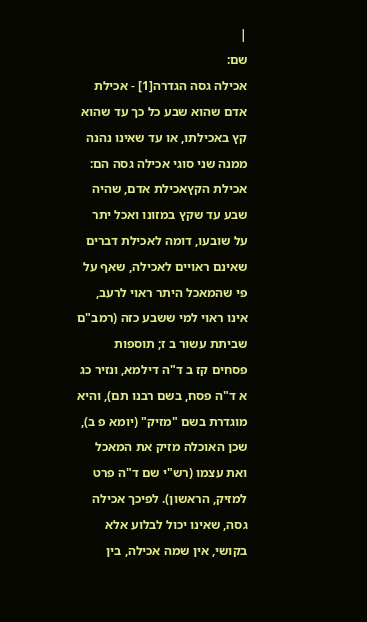|
שם:
אכילה גסה הגדרה[1] - אכילת אדם שהוא שבע כל כך עד שהוא קץ באכילתו, או עד שאינו נהנה ממנה שני סוגי אכילה גסה הם:
אכילת הקץאכילת אדם, שהיה שבע עד שקץ במזונו ואכל יתר על שובעו, דומה לאכילת דברים שאינם ראויים לאכילה, שאף על פי שהמאכל היתר ראוי לרעב, אינו ראוי למי ששבע כזה (רמב"ם שביתת עשור ב ז; תוספות פסחים קז ב ד"ה דילמא, ונזיר כג א ד"ה פסח, בשם רבנו תם), והיא מוגדרת בשם "מזיק" (יומא פ ב), שכן האוכלה מזיק את המאכל ואת עצמו (רש"י שם ד"ה פרט למזיק, הראשון). לפיכך אכילה גסה, שאינו יכול לבלוע אלא בקושי, אין שמה אכילה, בין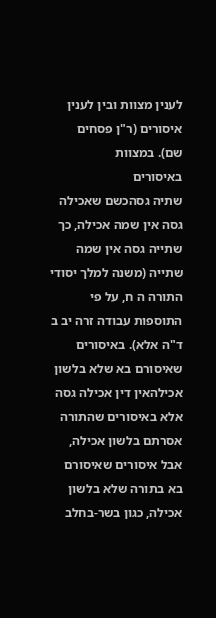לענין מצוות ובין לענין איסורים (ר"ן פסחים שם). במצוות
באיסורים
שתיה גסהכשם שאכילה גסה אין שמה אכילה, כך שתייה גסה אין שמה שתייה (משנה למלך יסודי התורה ה ח, על פי התוספות עבודה זרה יב ב ד"ה אלא). באיסורים שאיסורם בא שלא בלשון אכילהאין דין אכילה גסה אלא באיסורים שהתורה אסרתם בלשון אכילה, אבל איסורים שאיסורם בא בתורה שלא בלשון אכילה, כגון בשר-בחלב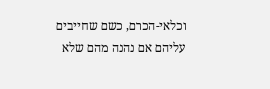וכלאי-הכרם, כשם שחייבים עליהם אם נהנה מהם שלא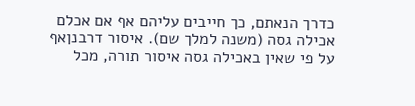כדרך הנאתם, כך חייבים עליהם אף אם אכלם אכילה גסה (משנה למלך שם). איסור דרבנןאף על פי שאין באכילה גסה איסור תורה, מכל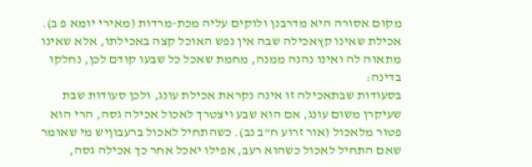מקום אסורה היא מדרבנן ולוקים עליה מכת-מרדות (מאירי יומא פ ב). אכילת שאינו קץאכילה שבה אין נפש האוכל קצה באכילתו, אלא שאינו מתאוה לה ואינו נהנה ממנה, מחמת שאכל כל שבעו קודם לכן, נחלקו בדינה:
בסעודות שבתאכילה זו אינה נקראת אכילת עונג, ולכן סעודות שבת שעיקרן משום עונג, אם הוא שבע ויצטרך לאכול אכילה גסה, הרי הוא פטור מלאכול (אור זרוע ח"ב נב). כשהתחיל לאכול ברעבוןיש מי שאומר שאם התחיל לאכול כשהוא רעב, אפילו יאכל אחר כך אכילה גסה,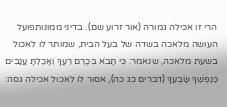הרי זו אכילה גמורה (אור זרוע שם). בדיני ממונותפועל העושה מלאכה בשדה של בעל הבית, שמותר לו לאכול בשעת מלאכה, שנאמר: כִּי תָבֹא בְּכֶרֶם רֵעֶךָ וְאָכַלְתָּ עֲנָבִים כְּנַפְשְׁךָ שָׂבְעֶךָ (דברים כג כה), אסור לו לאכול אכילה גסה: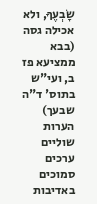שָׂבְעֶךָ, ולא אכילה גסה (בבא ממציעא פז ב, ועי"ש בתוס' ד"ה שבעך) הערות שוליים
ערכים סמוכים
באדיבות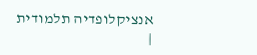אנציקלופדיה תלמודית
|